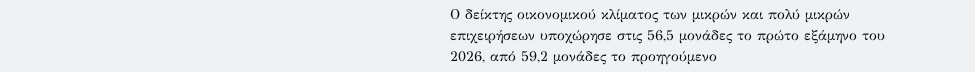Ο δείκτης οικονομικού κλίματος των μικρών και πολύ μικρών επιχειρήσεων υποχώρησε στις 56,5 μονάδες το πρώτο εξάμηνο του 2026, από 59,2 μονάδες το προηγούμενο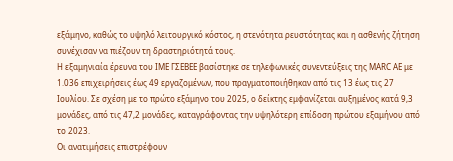εξάμηνο, καθώς το υψηλό λειτουργικό κόστος, η στενότητα ρευστότητας και η ασθενής ζήτηση συνέχισαν να πιέζουν τη δραστηριότητά τους.
Η εξαμηνιαία έρευνα του ΙΜΕ ΓΣΕΒΕΕ βασίστηκε σε τηλεφωνικές συνεντεύξεις της MARC AE με 1.036 επιχειρήσεις έως 49 εργαζομένων, που πραγματοποιήθηκαν από τις 13 έως τις 27 Ιουλίου. Σε σχέση με το πρώτο εξάμηνο του 2025, ο δείκτης εμφανίζεται αυξημένος κατά 9,3 μονάδες, από τις 47,2 μονάδες, καταγράφοντας την υψηλότερη επίδοση πρώτου εξαμήνου από το 2023.
Οι ανατιμήσεις επιστρέφουν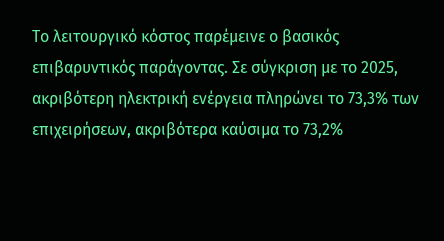Το λειτουργικό κόστος παρέμεινε ο βασικός επιβαρυντικός παράγοντας. Σε σύγκριση με το 2025, ακριβότερη ηλεκτρική ενέργεια πληρώνει το 73,3% των επιχειρήσεων, ακριβότερα καύσιμα το 73,2%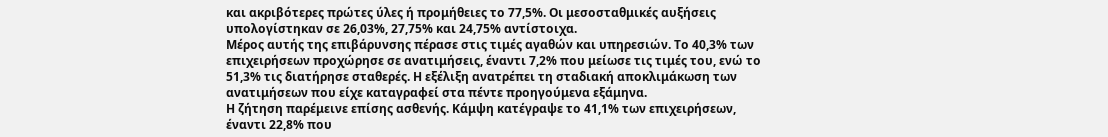και ακριβότερες πρώτες ύλες ή προμήθειες το 77,5%. Οι μεσοσταθμικές αυξήσεις υπολογίστηκαν σε 26,03%, 27,75% και 24,75% αντίστοιχα.
Μέρος αυτής της επιβάρυνσης πέρασε στις τιμές αγαθών και υπηρεσιών. Το 40,3% των επιχειρήσεων προχώρησε σε ανατιμήσεις, έναντι 7,2% που μείωσε τις τιμές του, ενώ το 51,3% τις διατήρησε σταθερές. Η εξέλιξη ανατρέπει τη σταδιακή αποκλιμάκωση των ανατιμήσεων που είχε καταγραφεί στα πέντε προηγούμενα εξάμηνα.
Η ζήτηση παρέμεινε επίσης ασθενής. Κάμψη κατέγραψε το 41,1% των επιχειρήσεων, έναντι 22,8% που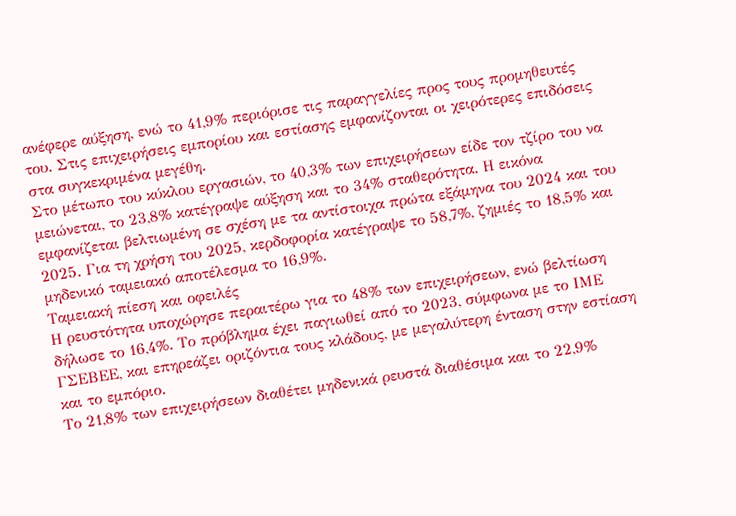ανέφερε αύξηση, ενώ το 41,9% περιόρισε τις παραγγελίες προς τους προμηθευτές του. Στις επιχειρήσεις εμπορίου και εστίασης εμφανίζονται οι χειρότερες επιδόσεις στα συγκεκριμένα μεγέθη.
Στο μέτωπο του κύκλου εργασιών, το 40,3% των επιχειρήσεων είδε τον τζίρο του να μειώνεται, το 23,8% κατέγραψε αύξηση και το 34% σταθερότητα. Η εικόνα εμφανίζεται βελτιωμένη σε σχέση με τα αντίστοιχα πρώτα εξάμηνα του 2024 και του 2025. Για τη χρήση του 2025, κερδοφορία κατέγραψε το 58,7%, ζημιές το 18,5% και μηδενικό ταμειακό αποτέλεσμα το 16,9%.
Ταμειακή πίεση και οφειλές
Η ρευστότητα υποχώρησε περαιτέρω για το 48% των επιχειρήσεων, ενώ βελτίωση δήλωσε το 16,4%. Το πρόβλημα έχει παγιωθεί από το 2023, σύμφωνα με το ΙΜΕ ΓΣΕΒΕΕ, και επηρεάζει οριζόντια τους κλάδους, με μεγαλύτερη ένταση στην εστίαση και το εμπόριο.
Το 21,8% των επιχειρήσεων διαθέτει μηδενικά ρευστά διαθέσιμα και το 22,9%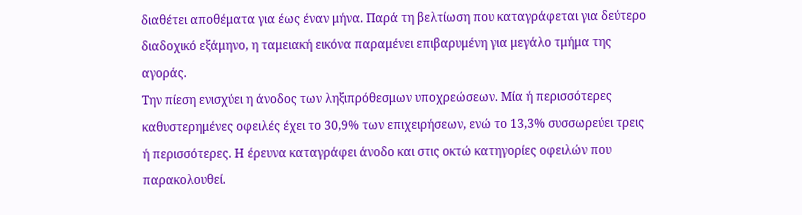διαθέτει αποθέματα για έως έναν μήνα. Παρά τη βελτίωση που καταγράφεται για δεύτερο διαδοχικό εξάμηνο, η ταμειακή εικόνα παραμένει επιβαρυμένη για μεγάλο τμήμα της αγοράς.
Την πίεση ενισχύει η άνοδος των ληξιπρόθεσμων υποχρεώσεων. Μία ή περισσότερες καθυστερημένες οφειλές έχει το 30,9% των επιχειρήσεων, ενώ το 13,3% συσσωρεύει τρεις ή περισσότερες. Η έρευνα καταγράφει άνοδο και στις οκτώ κατηγορίες οφειλών που παρακολουθεί.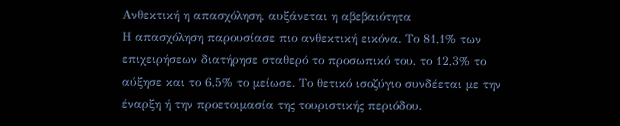Ανθεκτική η απασχόληση, αυξάνεται η αβεβαιότητα
Η απασχόληση παρουσίασε πιο ανθεκτική εικόνα. Το 81,1% των επιχειρήσεων διατήρησε σταθερό το προσωπικό του, το 12,3% το αύξησε και το 6,5% το μείωσε. Το θετικό ισοζύγιο συνδέεται με την έναρξη ή την προετοιμασία της τουριστικής περιόδου.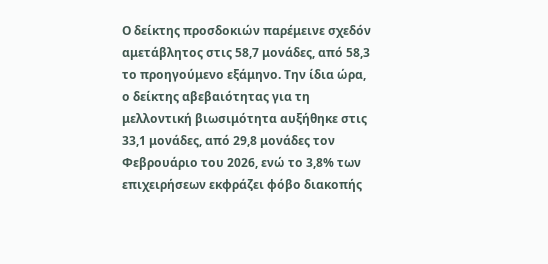Ο δείκτης προσδοκιών παρέμεινε σχεδόν αμετάβλητος στις 58,7 μονάδες, από 58,3 το προηγούμενο εξάμηνο. Την ίδια ώρα, ο δείκτης αβεβαιότητας για τη μελλοντική βιωσιμότητα αυξήθηκε στις 33,1 μονάδες, από 29,8 μονάδες τον Φεβρουάριο του 2026, ενώ το 3,8% των επιχειρήσεων εκφράζει φόβο διακοπής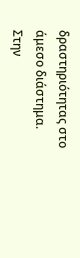δραστηριότητας στο άμεσο διάστημα.
Στην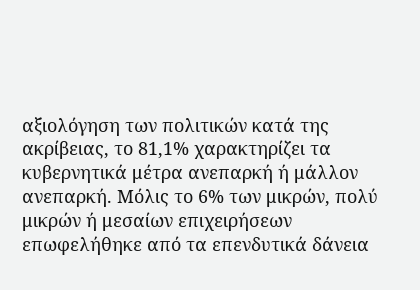αξιολόγηση των πολιτικών κατά της ακρίβειας, το 81,1% χαρακτηρίζει τα κυβερνητικά μέτρα ανεπαρκή ή μάλλον ανεπαρκή. Μόλις το 6% των μικρών, πολύ μικρών ή μεσαίων επιχειρήσεων επωφελήθηκε από τα επενδυτικά δάνεια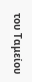του Ταμείου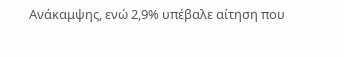Ανάκαμψης, ενώ 2,9% υπέβαλε αίτηση που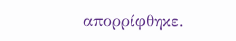απορρίφθηκε.